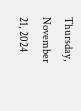Thursday, November 21, 2024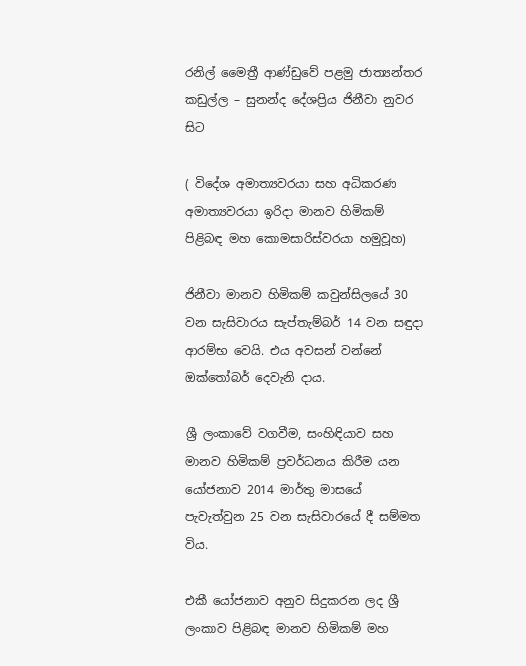රනිල් මෛත්‍රී ආණ්ඩුවේ පළමු ජාත්‍යන්තර කඩුල්ල – සුනන්ද දේශප්‍රිය ජිනීවා නුවර සිට

( විදේශ අමාත්‍යවරයා සහ අධිකරණ අමාත්‍යවරයා ඉරිදා මානව හිමිකම් පිළිබඳ මහ කොමසාරිස්වරයා හමුවූහ)

ජිනීවා මානව හිමිකම් කවුන්සිලයේ 30 වන සැසිවාරය සැප්තැම්බර් 14 වන සඳුදා ආරම්භ වෙයි. එය අවසන් වන්නේ ඔක්තෝබර් දෙවැනි දාය.

ශ්‍රී ලංකාවේ වගවීම, සංහිඳියාව සහ මානව හිමිකම් ප්‍රවර්ධනය කිරීම යන යෝජනාව 2014 මාර්තු මාසයේ පැවැත්වුන 25 වන සැසිවාරයේ දී සම්මත විය.

එකී යෝජනාව අනුව සිදුකරන ලද ශ්‍රී ලංකාව පිළිබඳ මානව හිමිකම් මහ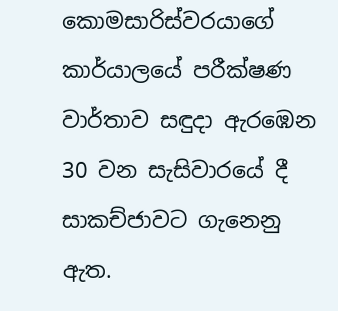කොමසාරිස්වරයාගේ කාර්යාලයේ පරීක්ෂණ වාර්තාව සඳුදා ඇරඹෙන 30 වන සැසිවාරයේ දී සාකච්ජාවට ගැනෙනු ඇත.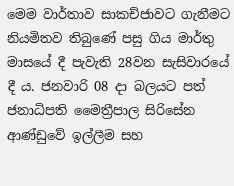මෙම වාර්තාව සාකච්ජාවට ගැනීමට නියමිතව තිබුණේ පසු ගිය මාර්තු මාසයේ දී පැවැති 28වන සැසිවාරයේ දී ය. ජනවාරි 08 දා බලයට පත් ජනාධිපති මෛත්‍රීපාල සිරිසේන ආණ්ඩුවේ ඉල්ලීම සහ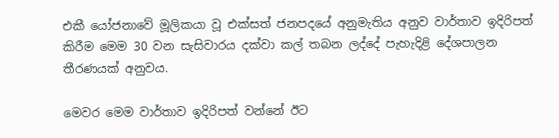එකී යෝජනාවේ මූලිකයා වූ එක්සත් ජනපදයේ අනුමැතිය අනුව වාර්තාව ඉදිරිපත් කිරීම මෙම 30 වන සැසිවාරය දක්වා කල් තබන ලද්දේ පැහැදිළි දේශපාලන තීරණයක් අනුවය.

මෙවර මෙම වාර්තාව ඉදිරිපත් වන්නේ ඊට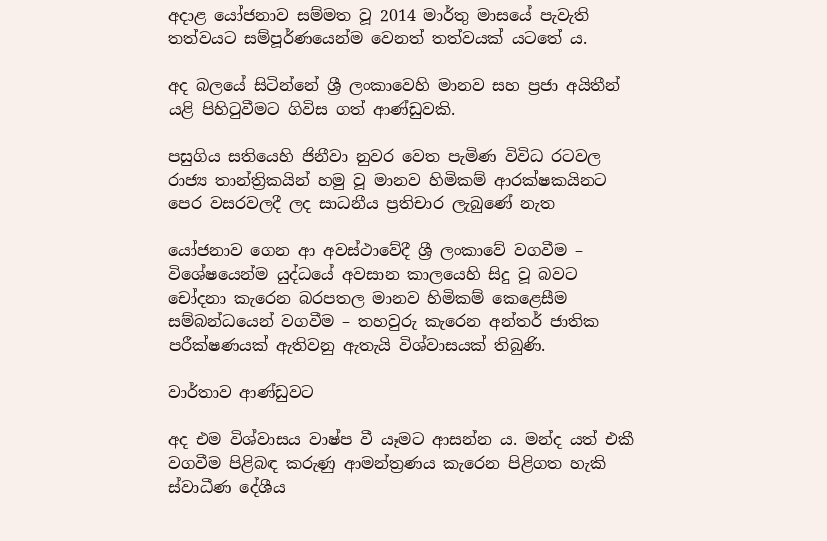අදාළ යෝජනාව සම්මත වූ 2014 මාර්තු මාසයේ පැවැති තත්වයට සම්පූර්ණයෙන්ම වෙනත් තත්වයක් යටතේ ය.

අද බලයේ සිටින්නේ ශ්‍රී ලංකාවෙහි මානව සහ ප්‍රජා අයිතීන් යළි පිහිටුවීමට ගිවිස ගත් ආණ්ඩුවකි.

පසුගිය සතියෙහි ජිනීවා නුවර වෙත පැමිණ විවිධ රටවල රාජ්‍ය තාන්ත්‍රිකයින් හමු වූ මානව හිමිකම් ආරක්ෂකයිනට පෙර වසරවලදී ලද සාධනීය ප්‍රතිචාර ලැබුණේ නැත

යෝජනාව ගෙන ආ අවස්ථාවේදී ශ්‍රී ලංකාවේ වගවීම – විශේෂයෙන්ම යුද්ධයේ අවසාන කාලයෙහි සිදු වූ බවට චෝදනා කැරෙන බරපතල මානව හිමිකම් කෙළෙසීම සම්බන්ධයෙන් වගවීම – තහවුරු කැරෙන අන්තර් ජාතික පරීක්ෂණයක් ඇතිවනු ඇතැයි විශ්වාසයක් තිබුණි.

වාර්තාව ආණ්ඩුවට

අද එම විශ්වාසය වාෂ්ප වී යෑමට ආසන්න ය. මන්ද යත් එකී වගවීම පිළිබඳ කරුණු ආමන්ත්‍රණය කැරෙන පිළිගත හැකි ස්වාධීණ දේශීය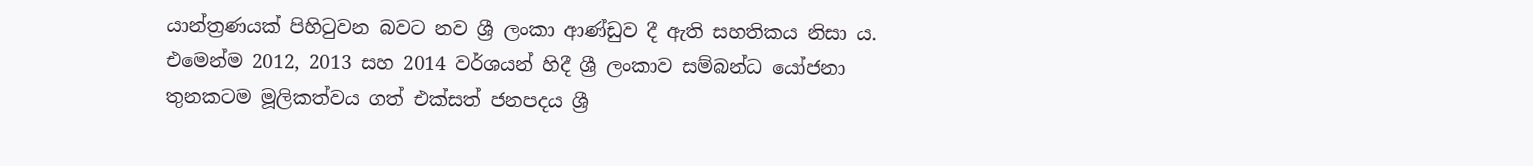යාන්ත්‍රණයක් පිහිටුවන බවට නව ශ්‍රී ලංකා ආණ්ඩුව දී ඇති සහතිකය නිසා ය. එමෙන්ම 2012, 2013 සහ 2014 වර්ශයන් හිදී ශ්‍රී ලංකාව සම්බන්ධ යෝජනා තුනකටම මූලිකත්වය ගත් එක්සත් ජනපදය ශ්‍රී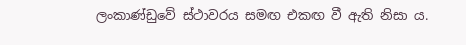ලංකාණ්ඩුවේ ස්ථාවරය සමඟ එකඟ වී ඇති නිසා ය.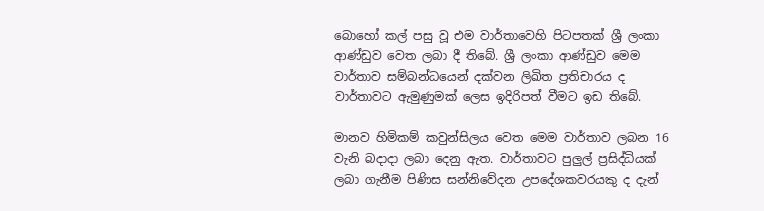බොහෝ කල් පසු වූ එම වාර්තාවෙහි පිටපතක් ශ්‍රී ලංකා ආණ්ඩුව වෙත ලබා දී තිබේ. ශ්‍රී ලංකා ආණ්ඩුව මෙම වාර්තාව සම්බන්ධයෙන් දක්වන ලිඛිත ප්‍රතිචාරය ද වාර්තාවට ඇමුණුමක් ලෙස ඉදිරිපත් වීමට ඉඩ තිබේ.

මානව හිමිකම් කවුන්සිලය වෙත මෙම වාර්තාව ලබන 16 වැනි බදාදා ලබා දෙනු ඇත. වාර්තාවට පුලුල් ප්‍රසිද්ධියක් ලබා ගැනීම පිණිස සන්නිවේදන උපදේශකවරයකු ද දැන්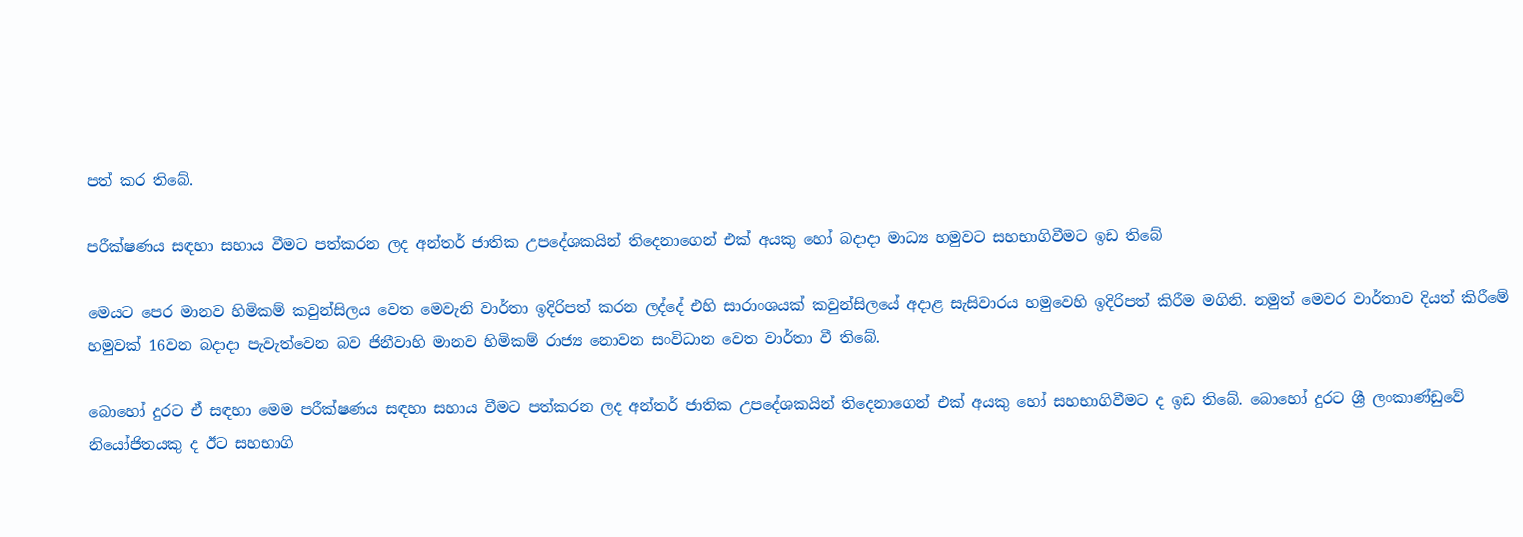පත් කර තිබේ.

පරීක්ෂණය සඳහා සහාය වීමට පත්කරන ලද අන්තර් ජාතික උපදේශකයින් තිදෙනාගෙන් එක් අයකු හෝ බදාදා මාධ්‍ය හමුවට සහභාගිවීමට ඉඩ තිබේ

මෙයට පෙර මානව හිමිකම් කවුන්සිලය වෙත මෙවැනි වාර්තා ඉදිරිපත් කරන ලද්දේ එහි සාරාංශයක් කවුන්සිලයේ අදාළ සැසිවාරය හමුවෙහි ඉදිරිපත් කිරීම මගිනි. නමුත් මෙවර වාර්තාව දියත් කිරීමේ හමුවක් 16වන බදාදා පැවැත්වෙන බව ජිනීවාහි මානව හිමිකම් රාජ්‍ය නොවන සංවිධාන වෙත වාර්තා වී තිබේ.

බොහෝ දුරට ඒ සඳහා මෙම පරීක්ෂණය සඳහා සහාය වීමට පත්කරන ලද අන්තර් ජාතික උපදේශකයින් තිදෙනාගෙන් එක් අයකු හෝ සහභාගිවීමට ද ඉඩ තිබේ. බොහෝ දුරට ශ්‍රී ලංකාණ්ඩුවේ නියෝජිතයකු ද ඊට සහභාගි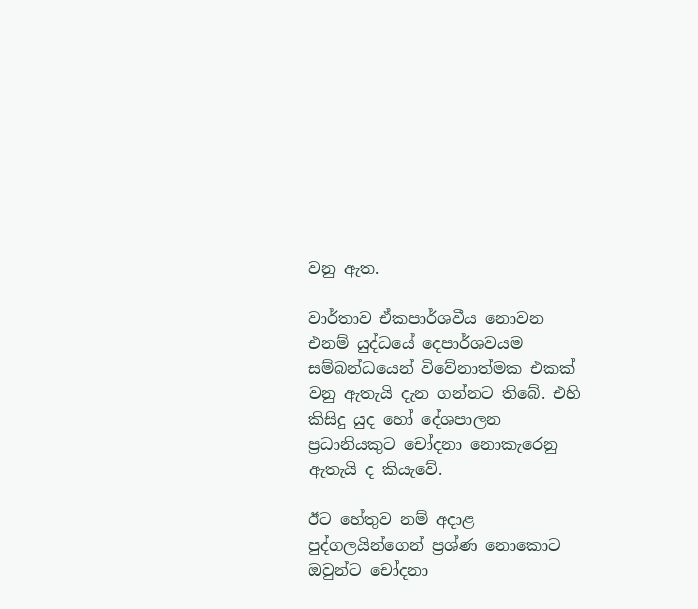වනු ඇත.

වාර්තාව ඒකපාර්ශවීය නොවන එනම් යුද්ධයේ දෙපාර්ශවයම සම්බන්ධයෙන් විවේනාත්මක එකක් වනු ඇතැයි දැන ගන්නට තිබේ. එහි කිසිදු යුද හෝ දේශපාලන ප්‍රධානියකුට චෝදනා නොකැරෙනු ඇතැයි ද කියැවේ.

ඊට හේතුව නම් අදාළ පුද්ගලයින්ගෙන් ප්‍රශ්ණ නොකොට ඔවුන්ට චෝදනා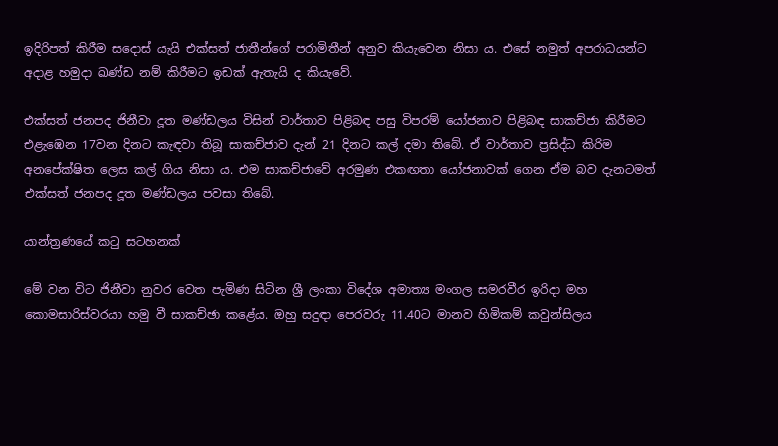ඉදිරිපත් කිරීම සදොස් යැයි එක්සත් ජාතීන්ගේ පරාමිතීන් අනුව කියැවෙන නිසා ය. එසේ නමුත් අපරාධයන්ට අදාළ හමුදා ඛණ්ඩ නම් කිරීමට ඉඩක් ඇතැයි ද කියැවේ.

එක්සත් ජනපද ජිනීවා දූත මණ්ඩලය විසින් වාර්තාව පිළිබඳ පසු විපරම් යෝජනාව පිළිබඳ සාකච්ජා කිරීමට එළැඹෙන 17වන දිනට කැඳවා තිබූ සාකච්ජාව දැන් 21 දිනට කල් දමා තිබේ. ඒ වාර්තාව ප්‍රසිද්ධ කිරිම අනපේක්ෂිත ලෙස කල් ගිය නිසා ය. එම සාකච්ජාවේ අරමුණ එකඟතා යෝජනාවක් ගෙන ඒම බව දැනටමත් එක්සත් ජනපද දූත මණ්ඩලය පවසා තිබේ.

යාන්ත්‍රණයේ කටු සටහනක්

මේ වන විට ජිනීවා නුවර වෙත පැමිණ සිටින ශ්‍රී ලංකා විදේශ අමාත්‍ය මංගල සමරවීර ඉරිදා මහ කොමසාරිස්වරයා හමු වී සාකච්ඡා කළේය. ඔහු සදුඳා පෙරවරු 11.40ට මානව හිමිකම් කවුන්සිලය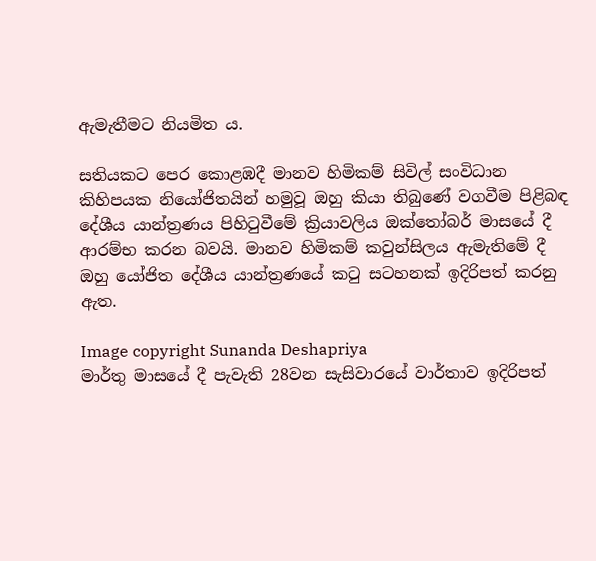ඇමැතීමට නියමිත ය.

සතියකට පෙර කොළඹදී මානව හිමිකම් සිවිල් සංවිධාන කිහිපයක නියෝජිතයින් හමුවූ ඔහු කියා තිබුණේ වගවීම පිළිබඳ දේශීය යාන්ත්‍රණය පිහිටුවීමේ ක්‍රියාවලිය ඔක්තෝබර් මාසයේ දී ආරම්භ කරන බවයි. මානව හිමිකම් කවුන්සිලය ඇමැතිමේ දී ඔහු යෝජිත දේශීය යාන්ත්‍රණයේ කටු සටහනක් ඉදිරිපත් කරනු ඇත.

Image copyright Sunanda Deshapriya
මාර්තු මාසයේ දී පැවැති 28වන සැසිවාරයේ වාර්තාව ඉදිරිපත්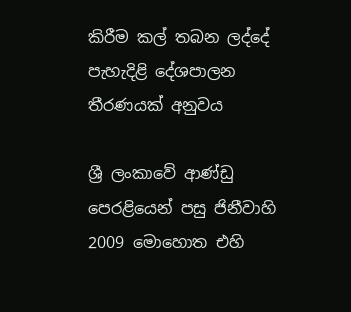කිරීම කල් තබන ලද්දේ පැහැදිළි දේශපාලන තීරණයක් අනුවය

ශ්‍රී ලංකාවේ ආණ්ඩු පෙරළියෙන් පසු ජිනීවාහි 2009 මොහොත එහි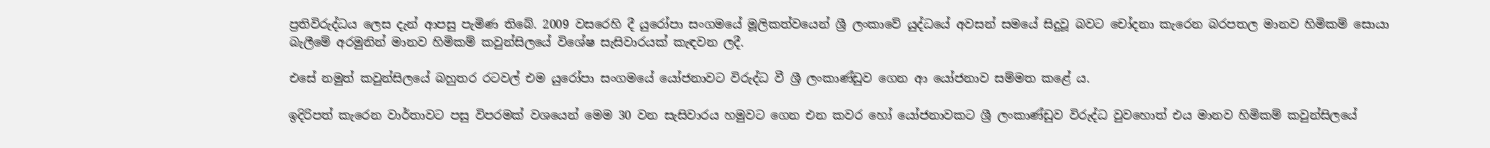ප්‍රතිවිරුද්ධය ලෙස දැන් ආපසු පැමිණ තිබේ. 2009 වසරෙහි දී යුරෝපා සංගමයේ මූලිකත්වයෙන් ශ්‍රී ලංකාවේ යුද්ධයේ අවසන් සමයේ සිදුවූ බවට චෝදනා කැරෙන බරපතල මානව හිමිකම් සොයා බැලීමේ අරමුනින් මානව හිමිකම් කවුන්සිලයේ විශේෂ සැසිවාරයක් කැඳවන ලදී.

එසේ නමුත් කවුන්සිලයේ බහුතර රටවල් එම යුරෝපා සංගමයේ යෝජනාවට විරුද්ධ වී ශ්‍රී ලංකාණ්ඩුව ගෙන ආ යෝජනාව සම්මත කළේ ය.

ඉදිරිපත් කැරෙන වාර්තාවට පසු විපරමක් වශයෙන් මෙම 30 වන සැසිවාරය හමුවට ගෙන එන කවර හෝ යෝජනාවකට ශ්‍රී ලංකාණ්ඩුව විරුද්ධ වුවහොත් එය මානව හිමිකම් කවුන්සිලයේ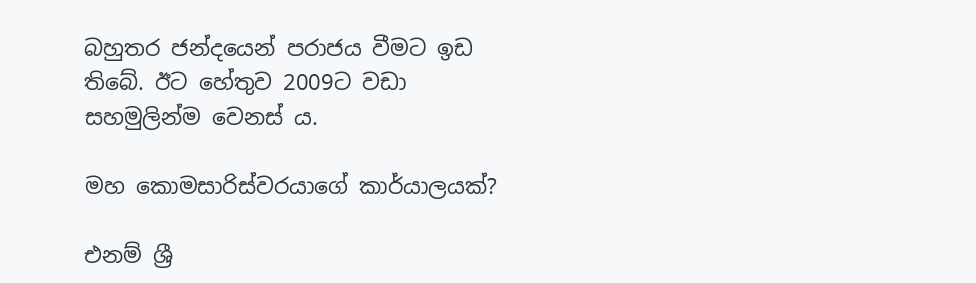බහුතර ජන්දයෙන් පරාජය වීමට ඉඩ තිබේ. ඊට හේතුව 2009ට වඩා සහමුලින්ම වෙනස් ය.

මහ කොමසාරිස්වරයාගේ කාර්යාලයක්?

එනම් ශ්‍රී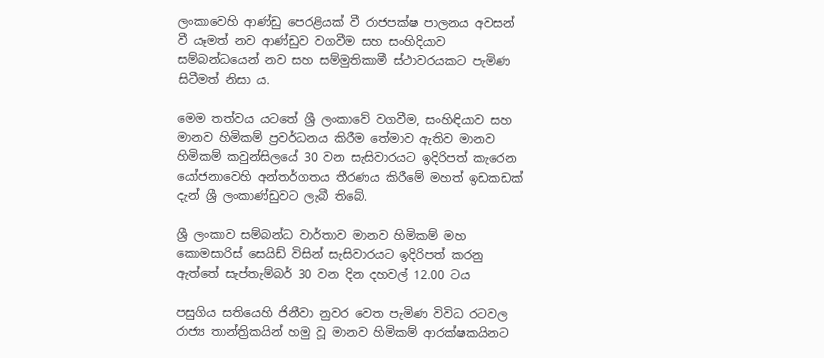ලංකාවෙහි ආණ්ඩු පෙරළියක් වී රාජපක්ෂ පාලනය අවසන් වී යෑමත් නව ආණ්ඩුව වගවීම සහ සංහිදියාව සම්බන්ධයෙන් නව සහ සම්මුතිකාමී ස්ථාවරයකට පැමිණ සිටීමත් නිසා ය.

මෙම තත්වය යටතේ ශ්‍රී ලංකාවේ වගවීම, සංහිඳියාව සහ මානව හිමිකම් ප්‍රවර්ධනය කිරීම තේමාව ඇතිව මානව හිමිකම් කවුන්සිලයේ 30 වන සැසිවාරයට ඉදිරිපත් කැරෙන යෝජනාවෙහි අන්තර්ගතය තීරණය කිරීමේ මහත් ඉඩකඩක් දැන් ශ්‍රී ලංකාණ්ඩුවට ලැබී තිබේ.

ශ්‍රී ලංකාව සම්බන්ධ වාර්තාව මානව හිමිකම් මහ කොමසාරිස් සෙයිඩ් විසින් සැසිවාරයට ඉදිරිපත් කරනු ඇත්තේ සැප්තැම්බර් 30 වන දින දහවල් 12.00 ටය

පසුගිය සතියෙහි ජිනීවා නුවර වෙත පැමිණ විවිධ රටවල රාජ්‍ය තාන්ත්‍රිකයින් හමු වූ මානව හිමිකම් ආරක්ෂකයිනට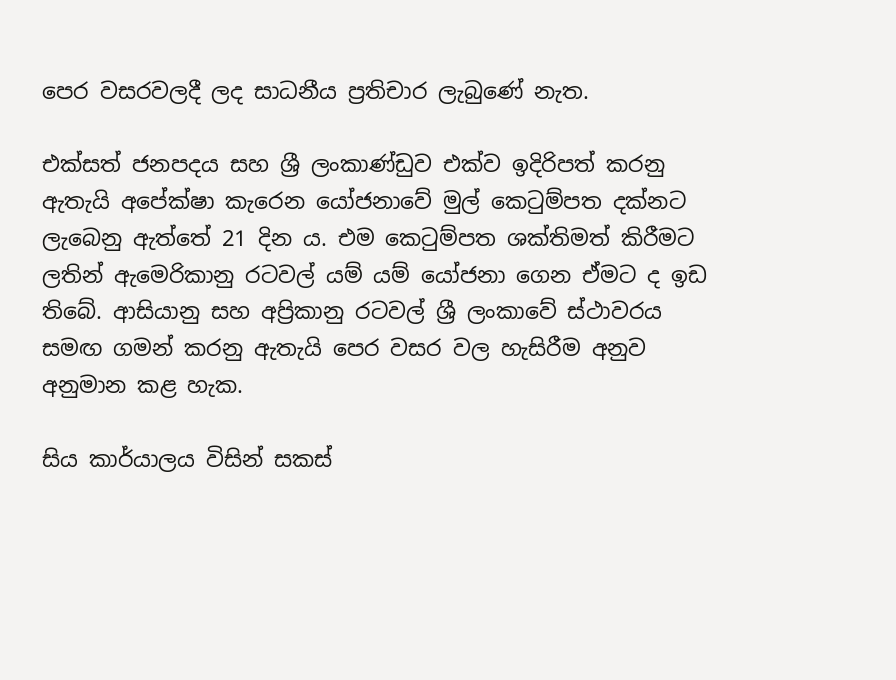පෙර වසරවලදී ලද සාධනීය ප්‍රතිචාර ලැබුණේ නැත.

එක්සත් ජනපදය සහ ශ්‍රී ලංකාණ්ඩුව එක්ව ඉදිරිපත් කරනු ඇතැයි අපේක්ෂා කැරෙන යෝජනාවේ මුල් කෙටුම්පත දක්නට ලැබෙනු ඇත්තේ 21 දින ය. එම කෙටුම්පත ශක්තිමත් කිරීමට ලතින් ඇමෙරිකානු රටවල් යම් යම් යෝජනා ගෙන ඒමට ද ඉඩ තිබේ. ආසියානු සහ අප්‍රිකානු රටවල් ශ්‍රී ලංකාවේ ස්ථාවරය සමඟ ගමන් කරනු ඇතැයි පෙර වසර වල හැසිරීම අනුව අනුමාන කළ හැක.

සිය කාර්යාලය විසින් සකස්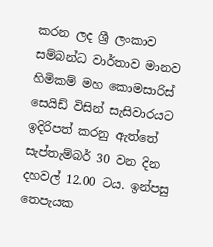කරන ලද ශ්‍රී ලංකාව සම්බන්ධ වාර්තාව මානව හිමිකම් මහ කොමසාරිස් සෙයිඩ් විසින් සැසිවාරයට ඉදිරිපත් කරනු ඇත්තේ සැප්තැම්බර් 30 වන දින දහවල් 12.00 ටය. ඉන්පසු තෙපැයක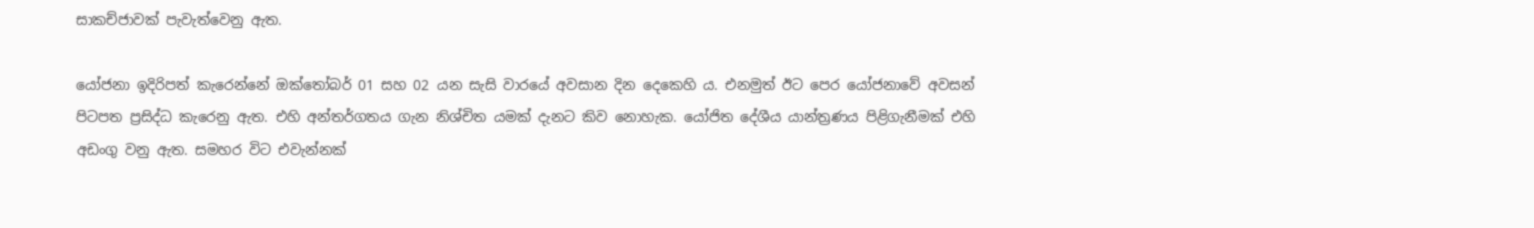සාකච්ජාවක් පැවැත්වෙනු ඇත.

යෝජනා ඉදිරිපත් කැරෙන්නේ ඔක්තෝබර් 01 සහ 02 යන සැසි වාරයේ අවසාන දින දෙකෙහි ය. එනමුත් ඊට පෙර යෝජනාවේ අවසන් පිටපත ප්‍රසිද්ධ කැරෙනු ඇත. එහි අන්තර්ගතය ගැන නිශ්චිත යමක් දැනට කිව නොහැක. යෝජිත දේශීය යාන්ත්‍රණය පිළිගැනීමක් එහි අඩංගු වනු ඇත. සමහර විට එවැන්නක්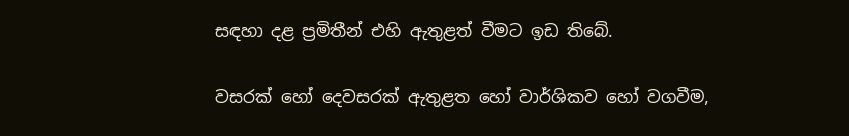සඳහා දළ ප්‍රමිතීන් එහි ඇතුළත් වීමට ඉඩ තිබේ.

වසරක් හෝ දෙවසරක් ඇතුළත හෝ වාර්ශිකව හෝ වගවීම,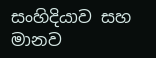සංහිදියාව සහ මානව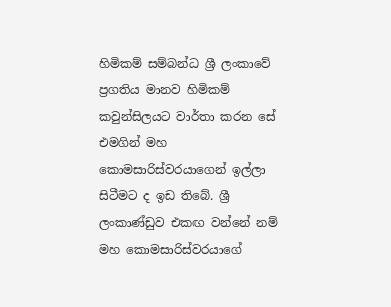හිමිකම් සම්බන්ධ ශ්‍රී ලංකාවේ ප්‍රගතිය මානව හිමිකම් කවුන්සිලයට වාර්තා කරන සේ එමගින් මහ කොමසාරිස්වරයාගෙන් ඉල්ලා සිටීමට ද ඉඩ තිබේ. ශ්‍රී ලංකාණ්ඩුව එකඟ වන්නේ නම් මහ කොමසාරිස්වරයාගේ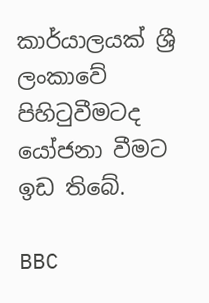කාර්යාලයක් ශ්‍රී ලංකාවේ පිහිටුවීමටද යෝජනා වීමට ඉඩ තිබේ.

BBC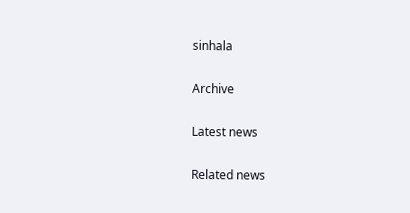sinhala

Archive

Latest news

Related news